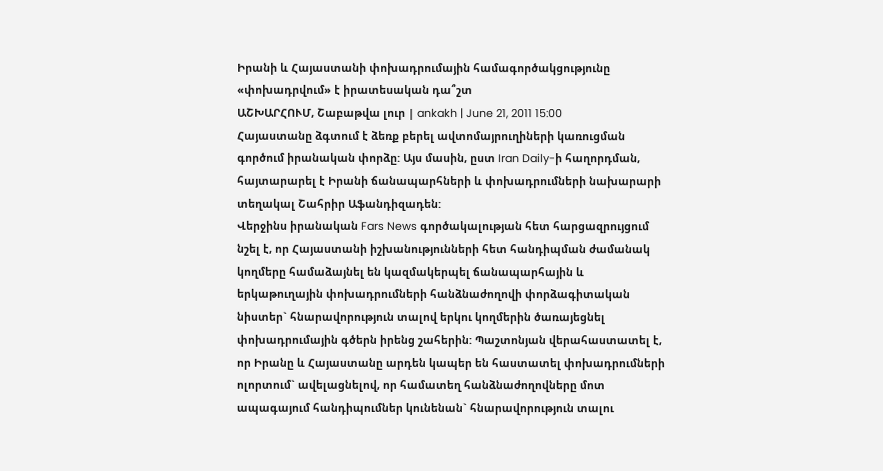Իրանի և Հայաստանի փոխադրումային համագործակցությունը «փոխադրվում» է իրատեսական դա՞շտ
ԱՇԽԱՐՀՈՒՄ, Շաբաթվա լուր | ankakh | June 21, 2011 15:00
Հայաստանը ձգտում է ձեռք բերել ավտոմայրուղիների կառուցման գործում իրանական փորձը: Այս մասին, ըստ Iran Daily-ի հաղորդման, հայտարարել է Իրանի ճանապարհների և փոխադրումների նախարարի տեղակալ Շահրիր Աֆանդիզադեն:
Վերջինս իրանական Fars News գործակալության հետ հարցազրույցում նշել է, որ Հայաստանի իշխանությունների հետ հանդիպման ժամանակ կողմերը համաձայնել են կազմակերպել ճանապարհային և երկաթուղային փոխադրումների հանձնաժողովի փորձագիտական նիստեր` հնարավորություն տալով երկու կողմերին ծառայեցնել փոխադրումային գծերն իրենց շահերին: Պաշտոնյան վերահաստատել է, որ Իրանը և Հայաստանը արդեն կապեր են հաստատել փոխադրումների ոլորտում` ավելացնելով, որ համատեղ հանձնաժողովները մոտ ապագայում հանդիպումներ կունենան` հնարավորություն տալու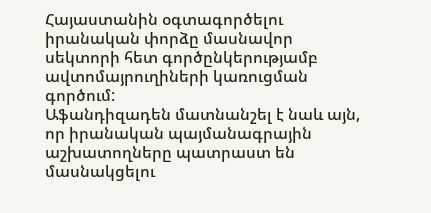Հայաստանին օգտագործելու իրանական փորձը մասնավոր սեկտորի հետ գործընկերությամբ ավտոմայրուղիների կառուցման գործում:
Աֆանդիզադեն մատնանշել է նաև այն, որ իրանական պայմանագրային աշխատողները պատրաստ են մասնակցելու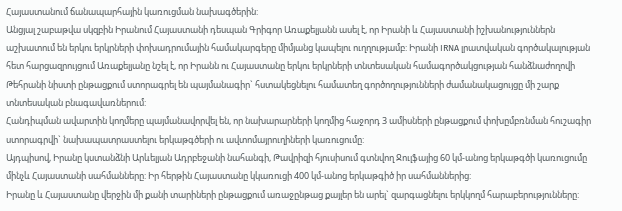Հայաստանում ճանապարհային կառուցման նախագծերին:
Անցյալ շաբաթվա սկզբին Իրանում Հայաստանի դեսպան Գրիգոր Առաքելյանն ասել է, որ Իրանի և Հայաստանի իշխանություններն աշխատում են երկու երկրների փոխադրումային համակարգերը միմյանց կապելու ուղղությամբ: Իրանի IRNA լրատվական գործակալության հետ հարցազրույցում Առաքելյանը նշել է, որ Իրանն ու Հայաստանը երկու երկրների տնտեսական համագործակցության հանձնաժողովի Թեհրանի նիստի ընթացքում ստորագրել են պայմանագիր` հստակեցնելու համատեղ գործողությունների ժամանակացույցը մի շարք տնտեսական բնագավառներում:
Հանդիպման ավարտին կողմերը պայմանավորվել են, որ նախարարների կողմից հաջորդ 3 ամիսների ընթացքում փոխըմբռնման հուշագիր ստորագրվի` նախապատրաստելու երկաթգծերի ու ավտոմայրուղիների կառուցումը:
Այդպիսով, Իրանը կստանձնի Արևելյան Ադրբեջանի նահանգի, Թավրիզի հյուսիսում գտնվող Ջուլֆայից 60 կմ-անոց երկաթգծի կառուցումը մինչև Հայաստանի սահմանները: Իր հերթին Հայաստանը կկառուցի 400 կմ-անոց երկաթգիծ իր սահմաններից:
Իրանը և Հայաստանը վերջին մի քանի տարիների ընթացքում առաջընթաց քայլեր են արել` զարգացնելու երկկողմ հարաբերությունները: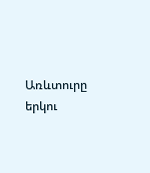Առևտուրը երկու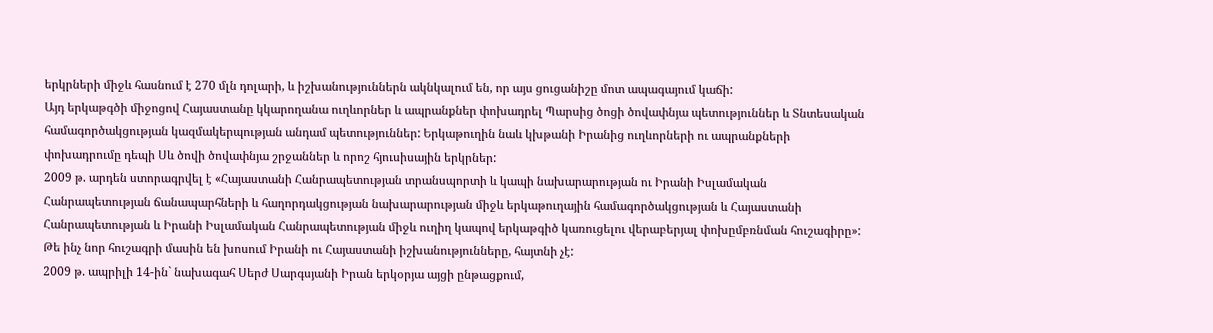երկրների միջև հասնում է 270 մլն դոլարի, և իշխանություններն ակնկալում են, որ այս ցուցանիշը մոտ ապագայում կաճի:
Այդ երկաթգծի միջոցով Հայաստանը կկարողանա ուղևորներ և ապրանքներ փոխադրել Պարսից ծոցի ծովափնյա պետություններ և Տնտեսական համագործակցության կազմակերպության անդամ պետություններ: Երկաթուղին նաև կխթանի Իրանից ուղևորների ու ապրանքների փոխադրումը դեպի Սև ծովի ծովափնյա շրջաններ և որոշ հյուսիսային երկրներ:
2009 թ. արդեն ստորագրվել է «Հայաստանի Հանրապետության տրանսպորտի և կապի նախարարության ու Իրանի Իսլամական Հանրապետության ճանապարհների և հաղորդակցության նախարարության միջև երկաթուղային համագործակցության և Հայաստանի Հանրապետության և Իրանի Իսլամական Հանրապետության միջև ուղիղ կապով երկաթգիծ կառուցելու վերաբերյալ փոխըմբռնման հուշագիրը»: Թե ինչ նոր հուշագրի մասին են խոսում Իրանի ու Հայաստանի իշխանությունները, հայտնի չէ:
2009 թ. ապրիլի 14-ին` նախագահ Սերժ Սարգսյանի Իրան երկօրյա այցի ընթացքում,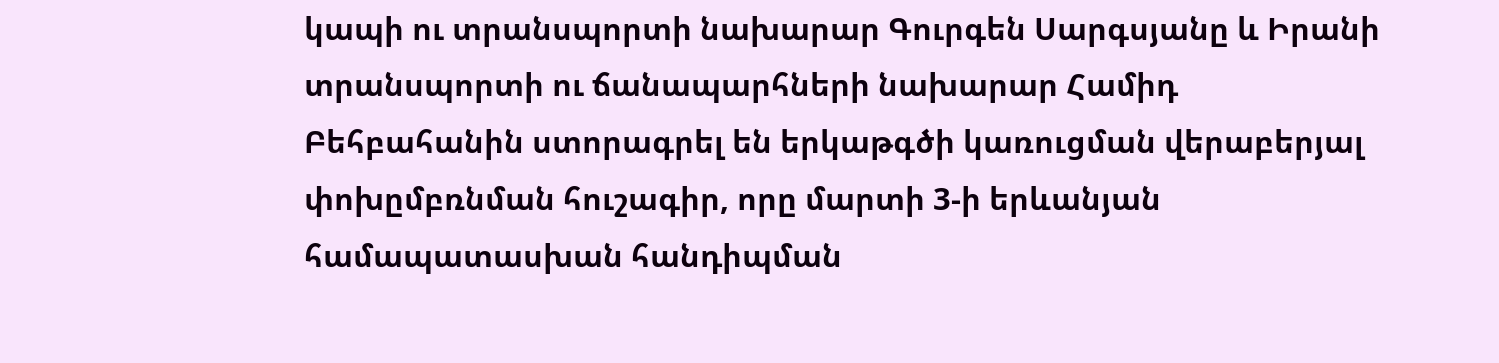կապի ու տրանսպորտի նախարար Գուրգեն Սարգսյանը և Իրանի տրանսպորտի ու ճանապարհների նախարար Համիդ Բեհբահանին ստորագրել են երկաթգծի կառուցման վերաբերյալ փոխըմբռնման հուշագիր, որը մարտի 3-ի երևանյան համապատասխան հանդիպման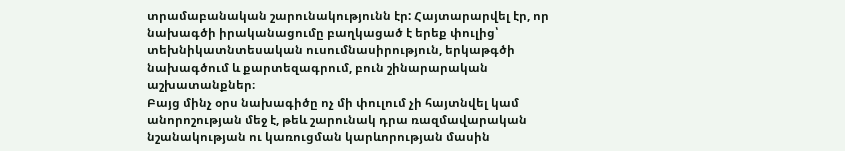տրամաբանական շարունակությունն էր: Հայտարարվել էր, որ նախագծի իրականացումը բաղկացած է երեք փուլից՝ տեխնիկատնտեսական ուսումնասիրություն, երկաթգծի նախագծում և քարտեզագրում, բուն շինարարական աշխատանքներ։
Բայց մինչ օրս նախագիծը ոչ մի փուլում չի հայտնվել կամ անորոշության մեջ է, թեև շարունակ դրա ռազմավարական նշանակության ու կառուցման կարևորության մասին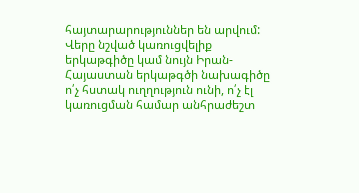հայտարարություններ են արվում:
Վերը նշված կառուցվելիք երկաթգիծը կամ նույն Իրան-Հայաստան երկաթգծի նախագիծը ո՛չ հստակ ուղղություն ունի, ո՛չ էլ կառուցման համար անհրաժեշտ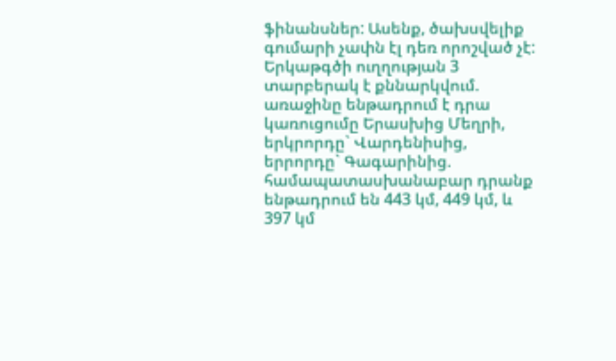ֆինանսներ: Ասենք, ծախսվելիք գումարի չափն էլ դեռ որոշված չէ:
Երկաթգծի ուղղության 3 տարբերակ է քննարկվում. առաջինը ենթադրում է դրա կառուցումը Երասխից Մեղրի, երկրորդը` Վարդենիսից, երրորդը` Գագարինից. համապատասխանաբար դրանք ենթադրում են 443 կմ, 449 կմ, և 397 կմ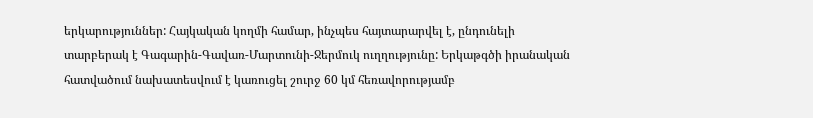երկարություններ: Հայկական կողմի համար, ինչպես հայտարարվել է, ընդունելի տարբերակ է Գագարին-Գավառ-Մարտունի-Ջերմուկ ուղղությունը: Երկաթգծի իրանական հատվածում նախատեսվում է կառուցել շուրջ 60 կմ հեռավորությամբ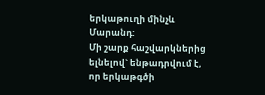երկաթուղի մինչև Մարանդ:
Մի շարք հաշվարկներից ելնելով` ենթադրվում է, որ երկաթգծի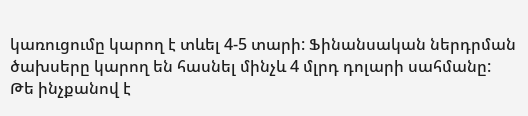կառուցումը կարող է տևել 4-5 տարի: Ֆինանսական ներդրման ծախսերը կարող են հասնել մինչև 4 մլրդ դոլարի սահմանը:
Թե ինչքանով է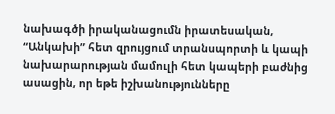նախագծի իրականացումն իրատեսական, “Անկախի” հետ զրույցում տրանսպորտի և կապի նախարարության մամուլի հետ կապերի բաժնից ասացին, որ եթե իշխանությունները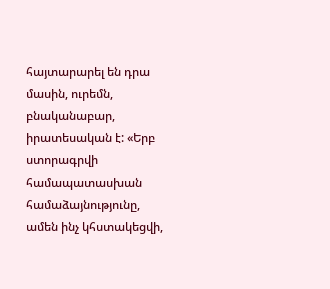հայտարարել են դրա մասին, ուրեմն, բնականաբար, իրատեսական է: «Երբ ստորագրվի համապատասխան համաձայնությունը, ամեն ինչ կհստակեցվի,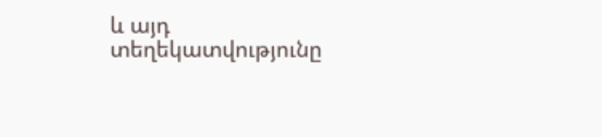և այդ տեղեկատվությունը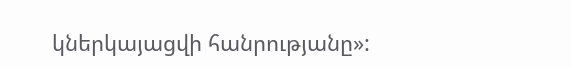կներկայացվի հանրությանը»: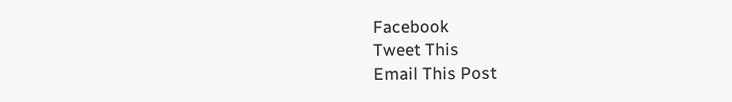Facebook
Tweet This
Email This Post